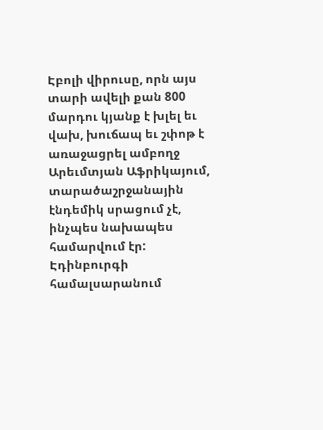Էբոլի վիրուսը, որն այս տարի ավելի քան 800 մարդու կյանք է խլել եւ վախ, խուճապ եւ շփոթ է առաջացրել ամբողջ Արեւմտյան Աֆրիկայում, տարածաշրջանային էնդեմիկ սրացում չէ, ինչպես նախապես համարվում էր: Էդինբուրգի համալսարանում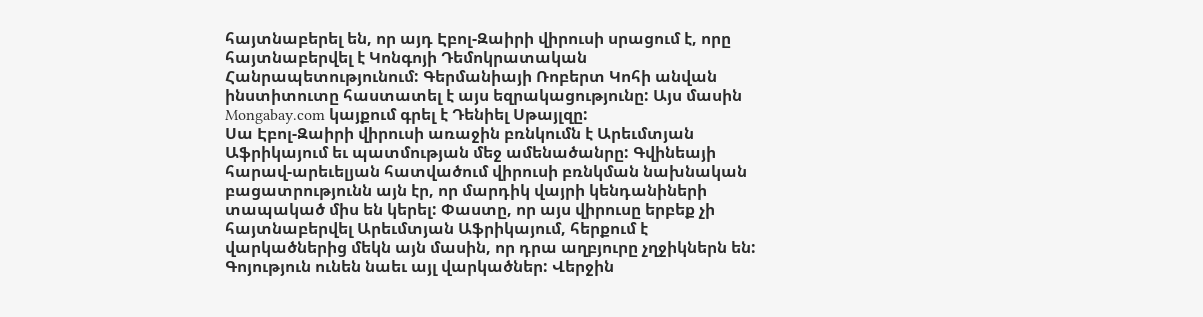հայտնաբերել են, որ այդ Էբոլ-Զաիրի վիրուսի սրացում է, որը հայտնաբերվել է Կոնգոյի Դեմոկրատական Հանրապետությունում: Գերմանիայի Ռոբերտ Կոհի անվան ինստիտուտը հաստատել է այս եզրակացությունը: Այս մասին Mongabay.com կայքում գրել է Դենիել Սթայլզը:
Սա Էբոլ-Զաիրի վիրուսի առաջին բռնկումն է Արեւմտյան Աֆրիկայում եւ պատմության մեջ ամենածանրը: Գվինեայի հարավ-արեւելյան հատվածում վիրուսի բռնկման նախնական բացատրությունն այն էր, որ մարդիկ վայրի կենդանիների տապակած միս են կերել: Փաստը, որ այս վիրուսը երբեք չի հայտնաբերվել Արեւմտյան Աֆրիկայում, հերքում է վարկածներից մեկն այն մասին, որ դրա աղբյուրը չղջիկներն են:
Գոյություն ունեն նաեւ այլ վարկածներ: Վերջին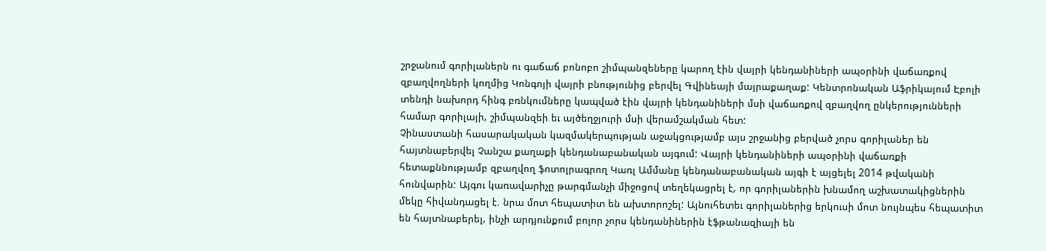շրջանում գորիլաներն ու գաճաճ բոնոբո շիմպանզեները կարող էին վայրի կենդանիների ապօրինի վաճառքով զբաղվողների կողմից Կոնգոյի վայրի բնությունից բերվել Գվինեայի մայրաքաղաք: Կենտրոնական Աֆրիկայում Էբոլի տենդի նախորդ հինգ բռնկումները կապված էին վայրի կենդանիների մսի վաճառքով զբաղվող ընկերությունների համար գորիլայի, շիմպանզեի եւ այծեղջյուրի մսի վերամշակման հետ:
Չինաստանի հասարակական կազմակերպության աջակցությամբ այս շրջանից բերված չորս գորիլաներ են հայտնաբերվել Չանշա քաղաքի կենդանաբանական այգում: Վայրի կենդանիների ապօրինի վաճառքի հետաքննությամբ զբաղվող ֆոտոլրագրող Կառլ Ամմանը կենդանաբանական այգի է այցելել 2014 թվականի հունվարին: Այգու կառավարիչը թարգմանչի միջոցով տեղեկացրել է, որ գորիլաներին խնամող աշխատակիցներին մեկը հիվանդացել է. նրա մոտ հեպատիտ են ախտորոշել: Այնուհետեւ գորիլաներից երկուսի մոտ նույնպես հեպատիտ են հայտնաբերել, ինչի արդյունքում բոլոր չորս կենդանիներին էֆթանազիայի են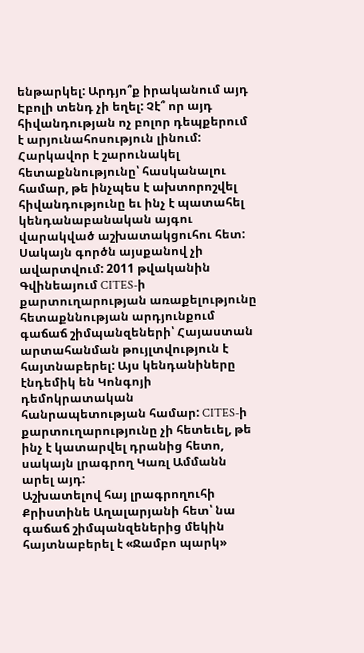ենթարկել: Արդյո՞ք իրականում այդ Էբոլի տենդ չի եղել: Չէ՞ որ այդ հիվանդության ոչ բոլոր դեպքերում է արյունահոսություն լինում: Հարկավոր է շարունակել հետաքննությունը՝ հասկանալու համար, թե ինչպես է ախտորոշվել հիվանդությունը եւ ինչ է պատահել կենդանաբանական այգու վարակված աշխատակցուհու հետ:
Սակայն գործն այսքանով չի ավարտվում: 2011 թվականին Գվինեայում CITES-ի քարտուղարության առաքելությունը հետաքննության արդյունքում գաճաճ շիմպանզեների՝ Հայաստան արտահանման թույլտվություն է հայտնաբերել: Այս կենդանիները էնդեմիկ են Կոնգոյի դեմոկրատական հանրապետության համար: CITES-ի քարտուղարությունը չի հետեւել, թե ինչ է կատարվել դրանից հետո, սակայն լրագրող Կառլ Ամմանն արել այդ:
Աշխատելով հայ լրագրողուհի Քրիստինե Աղալարյանի հետ՝ նա գաճաճ շիմպանզեներից մեկին հայտնաբերել է «Ջամբո պարկ»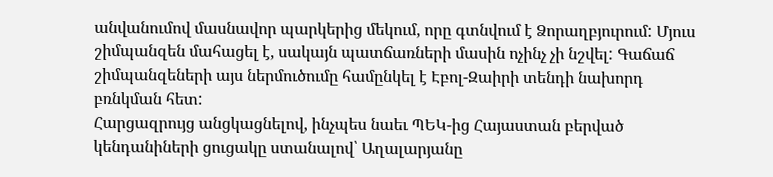անվանումով մասնավոր պարկերից մեկում, որը գտնվում է Ձորաղբյուրում: Մյուս շիմպանզեն մահացել է, սակայն պատճառների մասին ոչինչ չի նշվել: Գաճաճ շիմպանզեների այս ներմուծումը համընկել է Էբոլ-Զաիրի տենդի նախորդ բռնկման հետ:
Հարցազրույց անցկացնելով, ինչպես նաեւ ՊԵԿ-ից Հայաստան բերված կենդանիների ցուցակը ստանալով՝ Աղալարյանը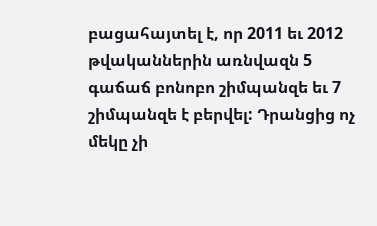բացահայտել է, որ 2011 եւ 2012 թվականներին առնվազն 5 գաճաճ բոնոբո շիմպանզե եւ 7 շիմպանզե է բերվել: Դրանցից ոչ մեկը չի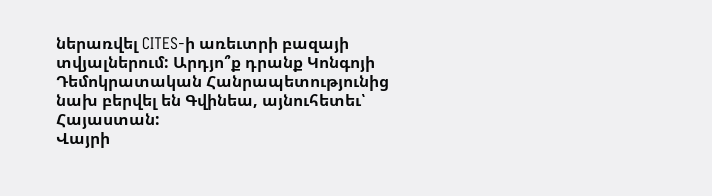ներառվել CITES-ի առեւտրի բազայի տվյալներում: Արդյո՞ք դրանք Կոնգոյի Դեմոկրատական Հանրապետությունից նախ բերվել են Գվինեա, այնուհետեւ՝ Հայաստան:
Վայրի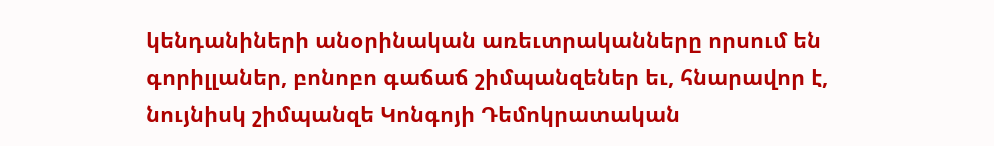կենդանիների անօրինական առեւտրականները որսում են գորիլլաներ, բոնոբո գաճաճ շիմպանզեներ եւ, հնարավոր է, նույնիսկ շիմպանզե Կոնգոյի Դեմոկրատական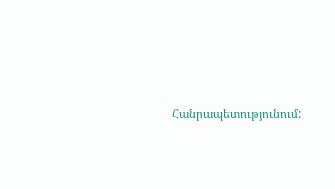Հանրապետությունում: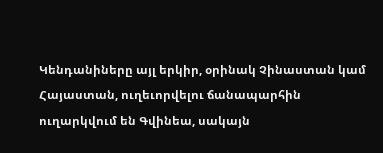Կենդանիները այլ երկիր, օրինակ Չինաստան կամ Հայաստան, ուղեւորվելու ճանապարհին ուղարկվում են Գվինեա, սակայն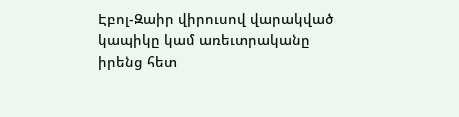Էբոլ-Զաիր վիրուսով վարակված կապիկը կամ առեւտրականը իրենց հետ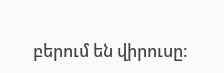բերում են վիրուսը: